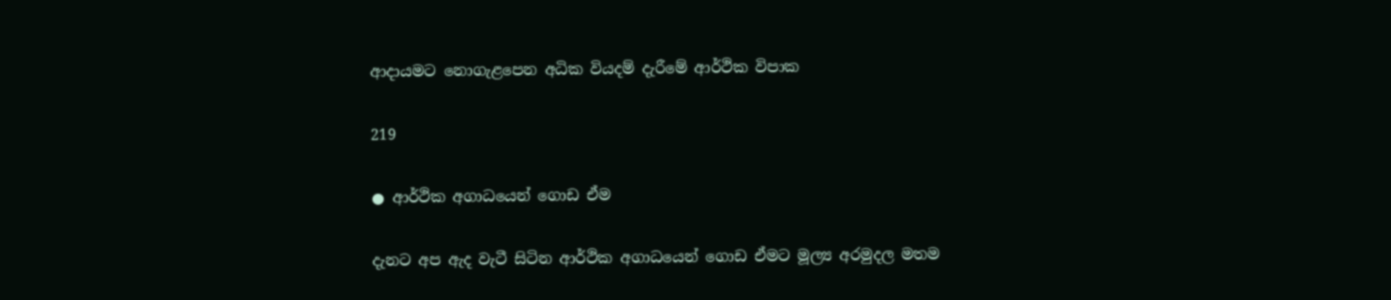ආදායමට නොගැළපෙන අධික වියදම් දැරීමේ ආර්ථික විපාක

219

● ආර්ථික අගාධයෙන් ගොඩ ඒම

දැනට අප ඇද වැටී සිටින ආර්ථික අගාධයෙන් ගොඩ ඒමට මූල්‍ය අරමුදල මතම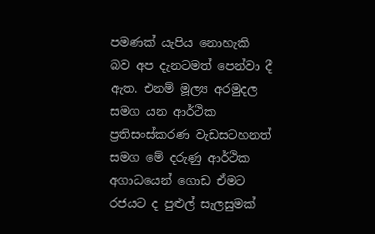පමණක් යැපිය නොහැකි බව අප දැනටමත් පෙන්වා දී ඇත. එනම් මූල්‍ය අරමුදල සමග යන ආර්ථික ප්‍රතිසංස්කරණ වැඩසටහනත් සමග මේ දරුණු ආර්ථික අගාධයෙන් ගොඩ ඒමට රජයට ද පුළුල් සැලසුමක්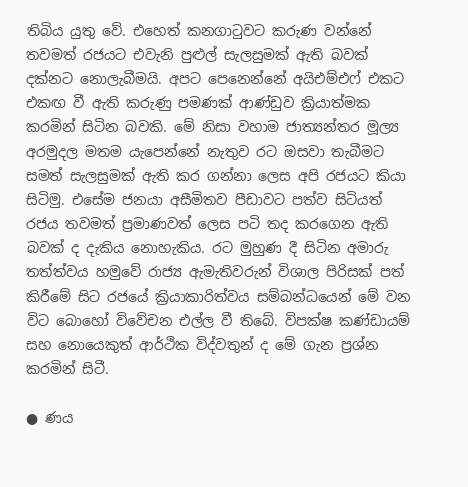තිබිය යුතු වේ. එහෙත් කනගාටුවට කරුණ වන්නේ තවමත් රජයට එවැනි පුළුල් සැලසුමක් ඇති බවක් දක්නට නොලැබීමයි. අපට පෙනෙන්නේ අයිඑම්එෆ් එකට එකඟ වී ඇති කරුණු පමණක් ආණ්ඩුව ක්‍රියාත්මක කරමින් සිටින බවකි. මේ නිසා වහාම ජාත්‍යන්තර මූල්‍ය අරමුදල මතම යැපෙන්නේ නැතුව රට ඔසවා තැබීමට සමත් සැලසුමක් ඇති කර ගන්නා ලෙස අපි රජයට කියා සිටිමු. එසේම ජනයා අසීමිතව පීඩාවට පත්ව සිටියත් රජය තවමත් ප්‍රමාණවත් ලෙස පටි තද කරගෙන ඇති බවක් ද දැකිය නොහැකිය. රට මුහුණ දී සිටින අමාරු තත්ත්වය හමුවේ රාජ්‍ය ඇමැතිවරුන් විශාල පිරිසක් පත් කිරීමේ සිට රජයේ ක්‍රියාකාරිත්වය සම්බන්ධයෙන් මේ වන විට බොහෝ විවේචන එල්ල වී තිබේ. විපක්ෂ කණ්ඩායම් සහ නොයෙකුත් ආර්ථික විද්වතුන් ද මේ ගැන ප්‍රශ්න කරමින් සිටී.

● ණය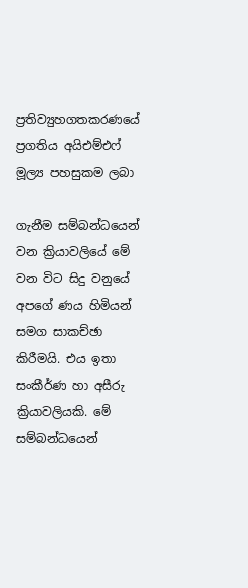ප්‍රතිව්‍යුහගතකරණයේ ප්‍රගතිය අයිඑම්එෆ් මූල්‍ය පහසුකම ලබා

ගැනීම සම්බන්ධයෙන් වන ක්‍රියාවලියේ මේ වන විට සිදු වනුයේ අපගේ ණය හිමියන් සමග සාකච්ඡා කිරීමයි. එය ඉතා සංකීර්ණ හා අසීරු ක්‍රියාවලියකි. මේ සම්බන්ධයෙන්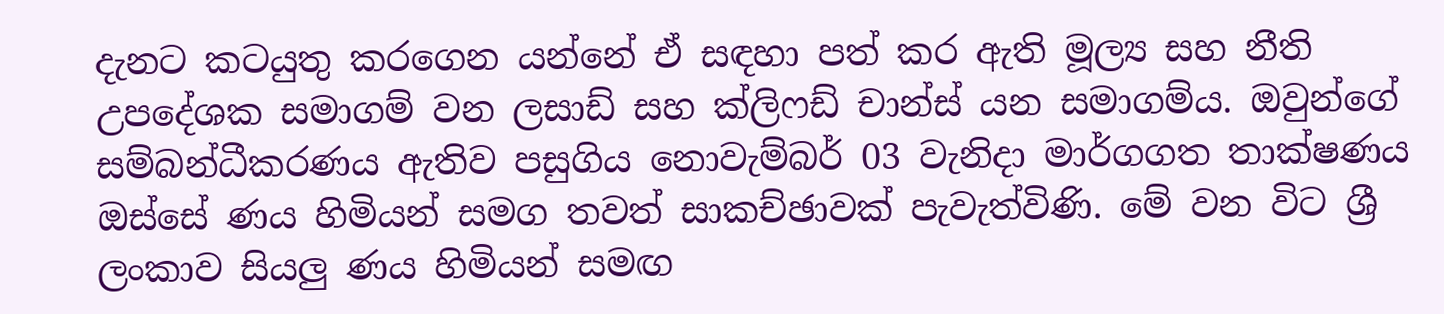දැනට කටයුතු කරගෙන යන්නේ ඒ සඳහා පත් කර ඇති මූල්‍ය සහ නීති උපදේශක සමාගම් වන ලසාඩ් සහ ක්ලිෆඩ් චාන්ස් යන සමාගම්ය. ඔවුන්ගේ සම්බන්ධීකරණය ඇතිව පසුගිය නොවැම්බර් 03 වැනිදා මාර්ගගත තාක්ෂණය ඔස්සේ ණය හිමියන් සමග තවත් සාකච්ඡාවක් පැවැත්විණි. මේ වන විට ශ්‍රී ලංකාව සියලු ණය හිමියන් සමඟ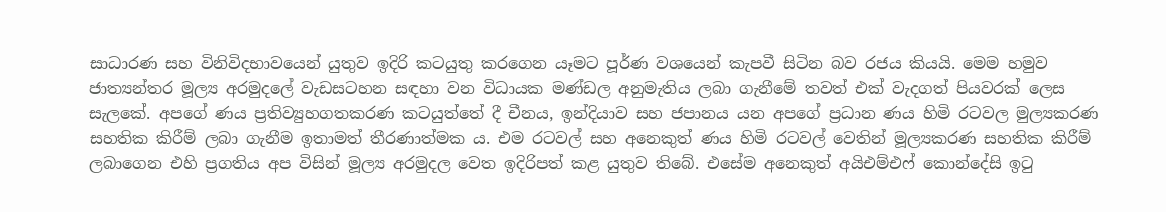සාධාරණ සහ විනිවිදභාවයෙන් යුතුව ඉදිරි කටයුතු කරගෙන යෑමට පූර්ණ වශයෙන් කැපවී සිටින බව රජය කියයි. මෙම හමුව ජාත්‍යන්තර මූල්‍ය අරමුදලේ වැඩසටහන සඳහා වන විධායක මණ්ඩල අනුමැතිය ලබා ගැනීමේ තවත් එක් වැදගත් පියවරක් ලෙස සැලකේ. අපගේ ණය ප්‍රතිව්‍යුහගතකරණ කටයුත්තේ දී චීනය, ඉන්දියාව සහ ජපානය යන අපගේ ප්‍රධාන ණය හිමි රටවල මුල්‍යකරණ සහතික කිරීම් ලබා ගැනීම ඉතාමත් තීරණාත්මක ය. එම රටවල් සහ අනෙකුත් ණය හිමි රටවල් වෙතින් මූල්‍යකරණ සහතික කිරීම් ලබාගෙන එහි ප්‍රගතිය අප විසින් මූල්‍ය අරමුදල වෙත ඉදිරිපත් කළ යුතුව තිබේ. එසේම අනෙකුත් අයිඑම්එෆ් කොන්දේසි ඉටු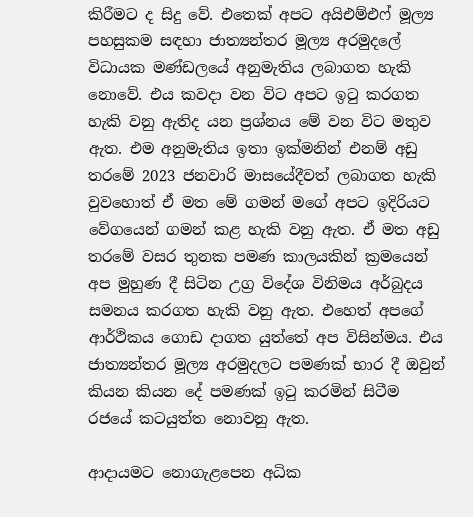කිරීමට ද සිදු වේ. එතෙක් අපට අයිඑම්එෆ් මූල්‍ය පහසුකම සඳහා ජාත්‍යන්තර මූල්‍ය අරමුදලේ විධායක මණ්ඩලයේ අනුමැතිය ලබාගත හැකි නොවේ. එය කවදා වන විට අපට ඉටු කරගත හැකි වනු ඇතිද යන ප්‍රශ්නය මේ වන විට මතුව ඇත. එම අනුමැතිය ඉතා ඉක්මනින් එනම් අඩු තරමේ 2023 ජනවාරි මාසයේදීවත් ලබාගත හැකි වුවහොත් ඒ මත මේ ගමන් මගේ අපට ඉදිරියට වේගයෙන් ගමන් කළ හැකි වනු ඇත. ඒ මත අඩු තරමේ වසර තුනක පමණ කාලයකින් ක්‍රමයෙන් අප මුහුණ දී සිටින උග්‍ර විදේශ විනිමය අර්බුදය සමනය කරගත හැකි වනු ඇත. එහෙත් අපගේ ආර්ථිකය ගොඩ දාගත යුත්තේ අප විසින්මය. එය ජාත්‍යන්තර මූල්‍ය අරමුදලට පමණක් භාර දී ඔවුන් කියන කියන දේ පමණක් ඉටු කරමින් සිටීම රජයේ කටයුත්ත නොවනු ඇත.

ආදායමට නොගැළපෙන අධික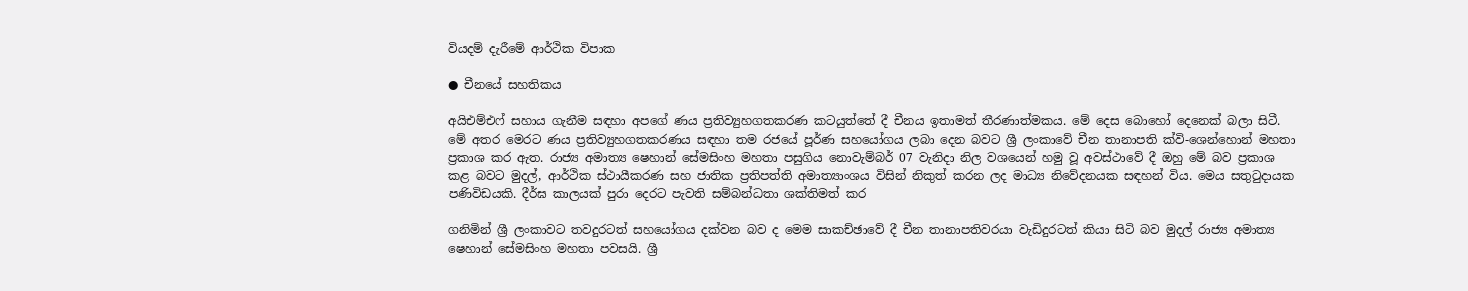වියදම් දැරීමේ ආර්ථික විපාක

● චීනයේ සහතිකය

අයිඑම්එෆ් සහාය ගැනීම සඳහා අපගේ ණය ප්‍රතිව්‍යුහගතකරණ කටයුත්තේ දී චීනය ඉතාමත් තීරණාත්මකය. මේ දෙස බොහෝ දෙනෙක් බලා සිටී. මේ අතර මෙරට ණය ප්‍රතිව්‍යුහගතකරණය සඳහා තම රජයේ පූර්ණ සහයෝගය ලබා දෙන බවට ශ්‍රී ලංකාවේ චීන තානාපති ක්වි-ශෙන්හොන් මහතා ප්‍රකාශ කර ඇත. රාජ්‍ය අමාත්‍ය ෂෙහාන් සේමසිංහ මහතා පසුගිය නොවැම්බර් 07 වැනිදා නිල වශයෙන් හමු වූ අවස්ථාවේ දී ඔහු මේ බව ප්‍රකාශ කළ බවට මුදල්, ආර්ථික ස්ථායීකරණ සහ ජාතික ප්‍රතිපත්ති අමාත්‍යාංශය විසින් නිකුත් කරන ලද මාධ්‍ය නිවේදනයක සඳහන් විය. මෙය සතුටුදායක පණිවිඩයකි. දීර්ඝ කාලයක් පුරා දෙරට පැවති සම්බන්ධතා ශක්තිමත් කර

ගනිමින් ශ්‍රී ලංකාවට තවදුරටත් සහයෝගය දක්වන බව ද මෙම සාකච්ඡාවේ දී චීන තානාපතිවරයා වැඩිදුරටත් කියා සිටි බව මුදල් රාජ්‍ය අමාත්‍ය ෂෙහාන් සේමසිංහ මහතා පවසයි. ශ්‍රී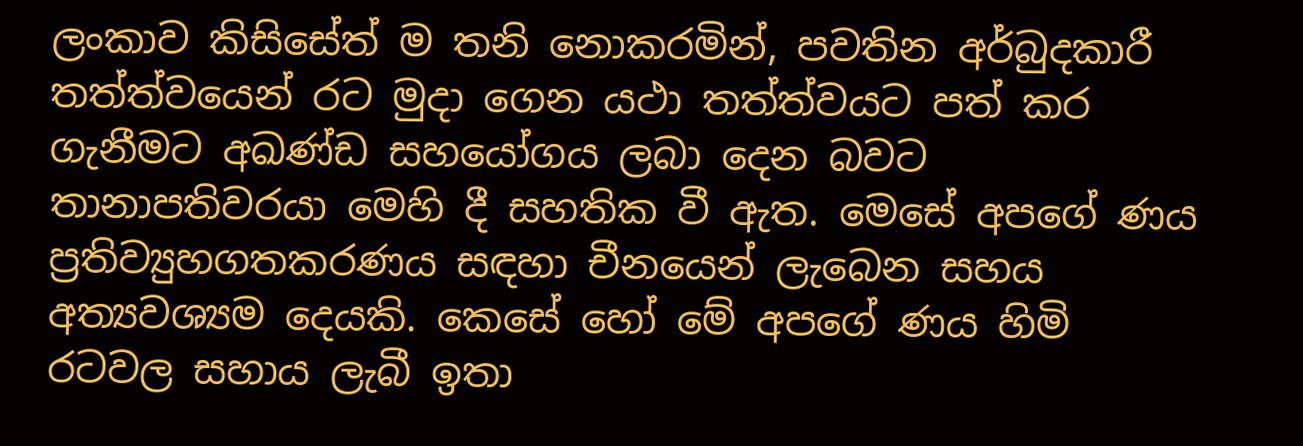ලංකාව කිසිසේත් ම තනි නොකරමින්, පවතින අර්බුදකාරී තත්ත්වයෙන් රට මුදා ගෙන යථා තත්ත්වයට පත් කර ගැනීමට අඛණ්ඩ සහයෝගය ලබා දෙන බවට තානාපතිවරයා මෙහි දී සහතික වී ඇත. මෙසේ අපගේ ණය ප්‍රතිව්‍යුහගතකරණය සඳහා චීනයෙන් ලැබෙන සහය අත්‍යවශ්‍යම දෙයකි. කෙසේ හෝ මේ අපගේ ණය හිමි රටවල සහාය ලැබී ඉතා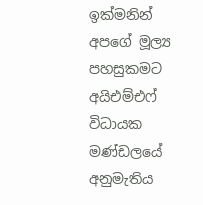ඉක්මනින් අපගේ මූල්‍ය පහසුකමට අයිඑම්එෆ් විධායක මණ්ඩලයේ අනුමැතිය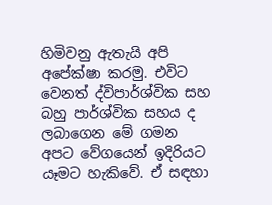හිමිවනු ඇතැයි අපි අපේක්ෂා කරමු. එවිට වෙනත් ද්විපාර්ශ්වික සහ බහු පාර්ශ්වික සහය ද ලබාගෙන මේ ගමන අපට වේගයෙන් ඉදිරියට යෑමට හැකිවේ. ඒ සඳහා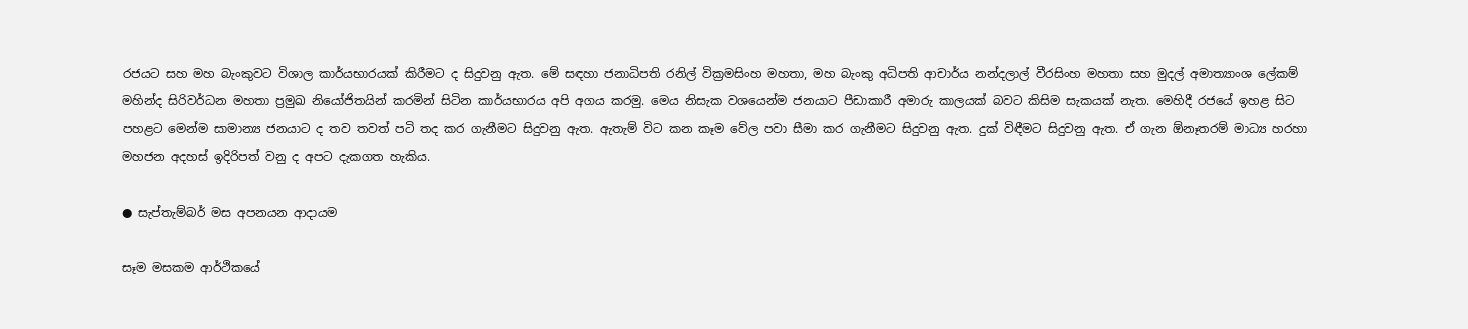රජයට සහ මහ බැංකුවට විශාල කාර්යභාරයක් කිරීමට ද සිදුවනු ඇත. මේ සඳහා ජනාධිපති රනිල් වික්‍රමසිංහ මහතා, මහ බැංකු අධිපති ආචාර්ය නන්දලාල් වීරසිංහ මහතා සහ මුදල් අමාත්‍යාංශ ලේකම් මහින්ද සිරිවර්ධන මහතා ප්‍රමුඛ නියෝජිතයින් කරමින් සිටින කාර්යභාරය අපි අගය කරමු. මෙය නිසැක වශයෙන්ම ජනයාට පීඩාකාරී අමාරු කාලයක් බවට කිසිම සැකයක් නැත. මෙහිදී රජයේ ඉහළ සිට පහළට මෙන්ම සාමාන්‍ය ජනයාට ද තව තවත් පටි තද කර ගැනීමට සිදුවනු ඇත. ඇතැම් විට කන කෑම වේල පවා සීමා කර ගැනීමට සිදුවනු ඇත. දුක් විඳීමට සිදුවනු ඇත. ඒ ගැන ඕනෑතරම් මාධ්‍ය හරහා මහජන අදහස් ඉදිරිපත් වනු ද අපට දැකගත හැකිය.

● සැප්තැම්බර් මස අපනයන ආදායම

සෑම මසකම ආර්ථිකයේ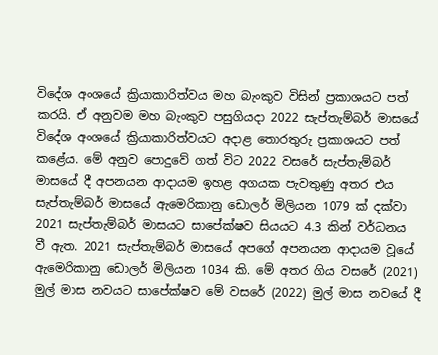විදේශ අංශයේ ක්‍රියාකාරිත්වය මහ බැංකුව විසින් ප්‍රකාශයට පත් කරයි. ඒ අනුවම මහ බැංකුව පසුගියදා 2022 සැප්තැම්බර් මාසයේ විදේශ අංශයේ ක්‍රියාකාරිත්වයට අදාළ තොරතුරු ප්‍රකාශයට පත් කළේය. මේ අනුව පොදුවේ ගත් විට 2022 වසරේ සැප්තැම්බර් මාසයේ දී අපනයන ආදායම ඉහළ අගයක පැවතුණු අතර එය සැප්තැම්බර් මාසයේ ඇමෙරිකානු ඩොලර් මිලියන 1079 ක් දක්වා 2021 සැප්තැම්බර් මාසයට සාපේක්ෂව සියයට 4.3 කින් වර්ධනය වී ඇත. 2021 සැප්තැම්බර් මාසයේ අපගේ අපනයන ආදායම වූයේ ඇමෙරිකානු ඩොලර් මිලියන 1034 කි. මේ අතර ගිය වසරේ (2021) මුල් මාස නවයට සාපේක්ෂව මේ වසරේ (2022) මුල් මාස නවයේ දී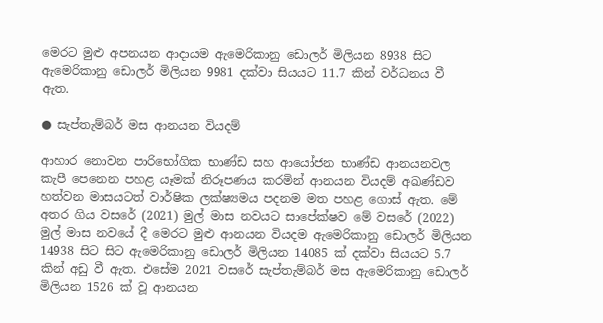මෙරට මුළු අපනයන ආදායම ඇමෙරිකානු ඩොලර් මිලියන 8938 සිට ඇමෙරිකානු ඩොලර් මිලියන 9981 දක්වා සියයට 11.7 කින් වර්ධනය වී ඇත.

● සැප්තැම්බර් මස ආනයන වියදම්

ආහාර නොවන පාරිභෝගික භාණ්ඩ සහ ආයෝජන භාණ්ඩ ආනයනවල කැපී පෙනෙන පහළ යෑමක් නිරූපණය කරමින් ආනයන වියදම් අඛණ්ඩව හත්වන මාසයටත් වාර්ෂික ලක්ෂ්‍යමය පදනම මත පහළ ගොස් ඇත. මේ අතර ගිය වසරේ (2021) මුල් මාස නවයට සාපේක්ෂව මේ වසරේ (2022) මුල් මාස නවයේ දී මෙරට මුළු ආනයන වියදම ඇමෙරිකානු ඩොලර් මිලියන 14938 සිට සිට ඇමෙරිකානු ඩොලර් මිලියන 14085 ක් දක්වා සියයට 5.7 කින් අඩු වී ඇත. එසේම 2021 වසරේ සැප්තැම්බර් මස ඇමෙරිකානු ඩොලර් මිලියන 1526 ක් වූ ආනයන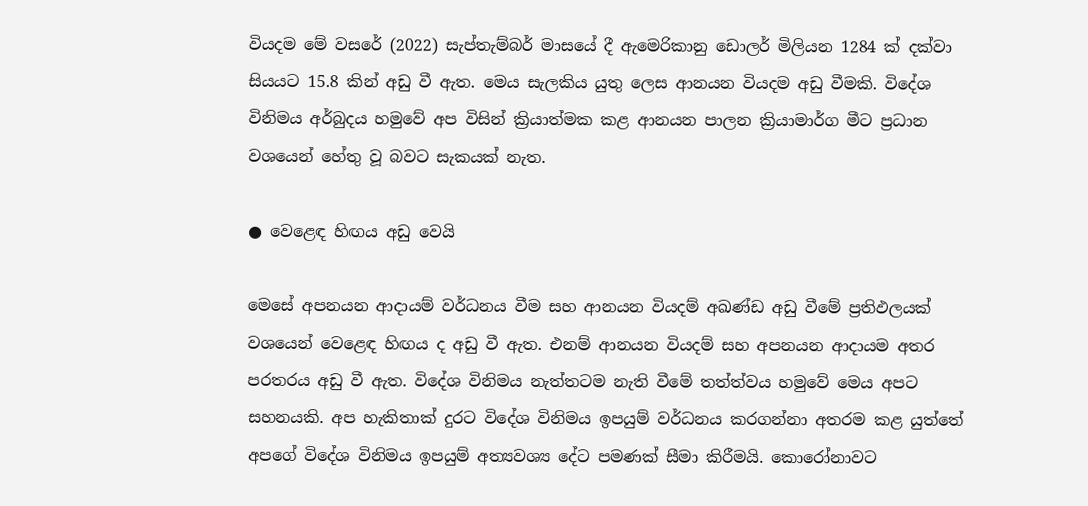වියදම මේ වසරේ (2022) සැප්තැම්බර් මාසයේ දී ඇමෙරිකානු ඩොලර් මිලියන 1284 ක් දක්වා සියයට 15.8 කින් අඩු වී ඇත. මෙය සැලකිය යුතු ලෙස ආනයන වියදම අඩු වීමකි. විදේශ විනිමය අර්බුදය හමුවේ අප විසින් ක්‍රියාත්මක කළ ආනයන පාලන ක්‍රියාමාර්ග මීට ප්‍රධාන වශයෙන් හේතු වූ බවට සැකයක් නැත.

● වෙළෙඳ හිඟය අඩු වෙයි

මෙසේ අපනයන ආදායම් වර්ධනය වීම සහ ආනයන වියදම් අඛණ්ඩ අඩු වීමේ ප්‍රතිඵලයක් වශයෙන් වෙළෙඳ හිඟය ද අඩු වී ඇත. එනම් ආනයන වියදම් සහ අපනයන ආදායම අතර පරතරය අඩු වී ඇත. විදේශ විනිමය නැත්තටම නැති වීමේ තත්ත්වය හමුවේ මෙය අපට සහනයකි. අප හැකිතාක් දුරට විදේශ විනිමය ඉපයුම් වර්ධනය කරගන්නා අතරම කළ යුත්තේ අපගේ විදේශ විනිමය ඉපයුම් අත්‍යවශ්‍ය දේට පමණක් සීමා කිරීමයි. කොරෝනාවට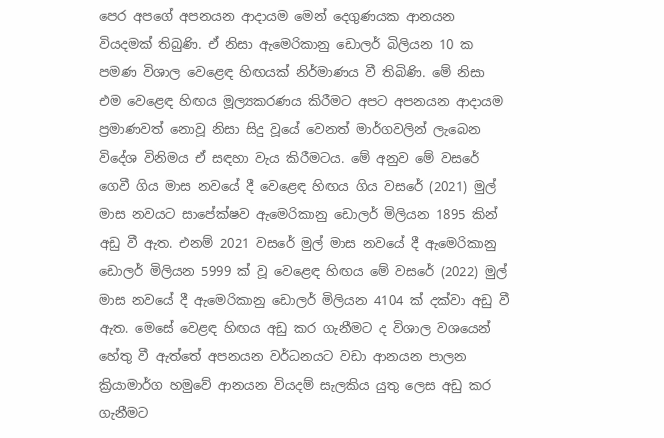පෙර අපගේ අපනයන ආදායම මෙන් දෙගුණයක ආනයන වියදමක් තිබුණි. ඒ නිසා ඇමෙරිකානු ඩොලර් බිලියන 10 ක පමණ විශාල වෙළෙඳ හිඟයක් නිර්මාණය වී තිබිණි. මේ නිසා එම වෙළෙඳ හිඟය මූල්‍යකරණය කිරීමට අපට අපනයන ආදායම ප්‍රමාණවත් නොවූ නිසා සිදු වූයේ වෙනත් මාර්ගවලින් ලැබෙන විදේශ විනිමය ඒ සඳහා වැය කිරීමටය. මේ අනුව මේ වසරේ ගෙවී ගිය මාස නවයේ දී වෙළෙඳ හිඟය ගිය වසරේ (2021) මුල් මාස නවයට සාපේක්ෂව ඇමෙරිකානු ඩොලර් මිලියන 1895 කින් අඩු වී ඇත. එනම් 2021 වසරේ මුල් මාස නවයේ දී ඇමෙරිකානු ඩොලර් මිලියන 5999 ක් වූ වෙළෙඳ හිඟය මේ වසරේ (2022) මුල් මාස නවයේ දී ඇමෙරිකානු ඩොලර් මිලියන 4104 ක් දක්වා අඩු වී ඇත. මෙසේ වෙළඳ හිඟය අඩු කර ගැනීමට ද විශාල වශයෙන් හේතු වී ඇත්තේ අපනයන වර්ධනයට වඩා ආනයන පාලන ක්‍රියාමාර්ග හමුවේ ආනයන වියදම් සැලකිය යුතු ලෙස අඩු කර ගැනීමට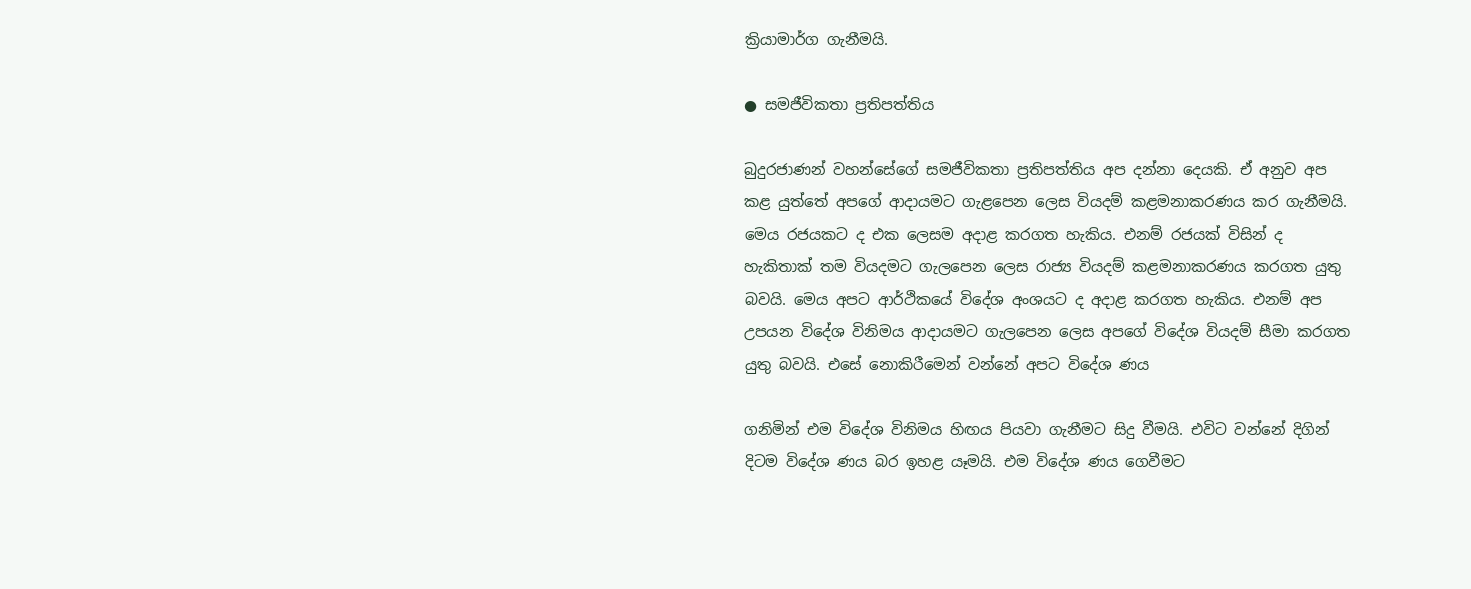ක්‍රියාමාර්ග ගැනීමයි.

● සමජීවිකතා ප්‍රතිපත්තිය

බුදුරජාණන් වහන්සේගේ සමජීවිකතා ප්‍රතිපත්තිය අප දන්නා දෙයකි. ඒ අනුව අප කළ යුත්තේ අපගේ ආදායමට ගැළපෙන ලෙස වියදම් කළමනාකරණය කර ගැනීමයි. මෙය රජයකට ද එක ලෙසම අදාළ කරගත හැකිය. එනම් රජයක් විසින් ද හැකිතාක් තම වියදමට ගැලපෙන ලෙස රාජ්‍ය වියදම් කළමනාකරණය කරගත යුතු බවයි. මෙය අපට ආර්ථිකයේ විදේශ අංශයට ද අදාළ කරගත හැකිය. එනම් අප උපයන විදේශ විනිමය ආදායමට ගැලපෙන ලෙස අපගේ විදේශ වියදම් සීමා කරගත යුතු බවයි. එසේ නොකිරීමෙන් වන්නේ අපට විදේශ ණය

ගනිමින් එම විදේශ විනිමය හිඟය පියවා ගැනීමට සිදු වීමයි. එවිට වන්නේ දිගින් දිටම විදේශ ණය බර ඉහළ යෑමයි. එම විදේශ ණය ගෙවීමට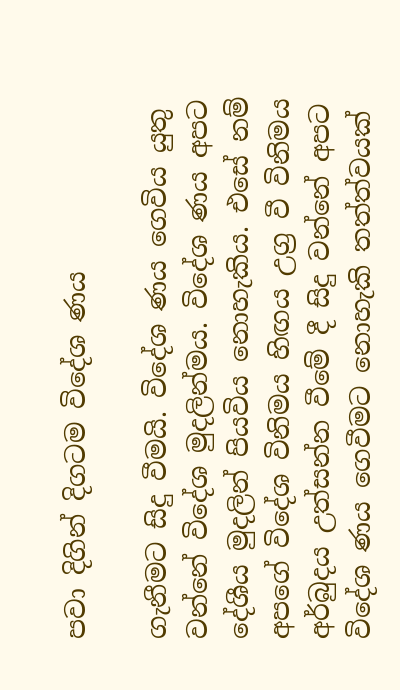පවා දිගින් දිගටම විදේශ ණය

ගැනීමට සිදු වීමයි. විදේශ ණය ගෙවිය යුතු වන්නේ විදේශ මුදලින්මය. විදේශ ණය අපට දේශීය මුදලින් පියවිය නොහැකිය. එසේ නම් අපගේ විදේශ විනිමය හිඟය උග්‍ර වී විනිමය අර්බුදය උත්සන්න වීමේ දී සිදු වන්නේ අපට විදේශ ණය ගෙවීමට නොහැකි තත්ත්වයක්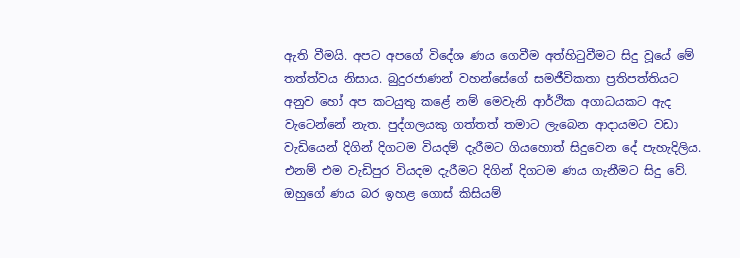ඇති වීමයි. අපට අපගේ විදේශ ණය ගෙවීම අත්හිටුවීමට සිදු වූයේ මේ තත්ත්වය නිසාය. බුදුරජාණන් වහන්සේගේ සමජීවිකතා ප්‍රතිපත්තියට අනුව හෝ අප කටයුතු කළේ නම් මෙවැනි ආර්ථික අගාධයකට ඇද වැටෙන්නේ නැත. පුද්ගලයකු ගත්තත් තමාට ලැබෙන ආදායමට වඩා වැඩියෙන් දිගින් දිගටම වියදම් දැරීමට ගියහොත් සිදුවෙන දේ පැහැදිලිය. එනම් එම වැඩිපුර වියදම දැරීමට දිගින් දිගටම ණය ගැනීමට සිදු වේ. ඔහුගේ ණය බර ඉහළ ගොස් කිසියම්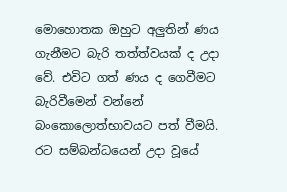මොහොතක ඔහුට අලුතින් ණය ගැනීමට බැරි තත්ත්වයක් ද උදා වේ. එවිට ගත් ණය ද ගෙවීමට බැරිවීමෙන් වන්නේ බංකොලොත්භාවයට පත් වීමයි. රට සම්බන්ධයෙන් උදා වූයේ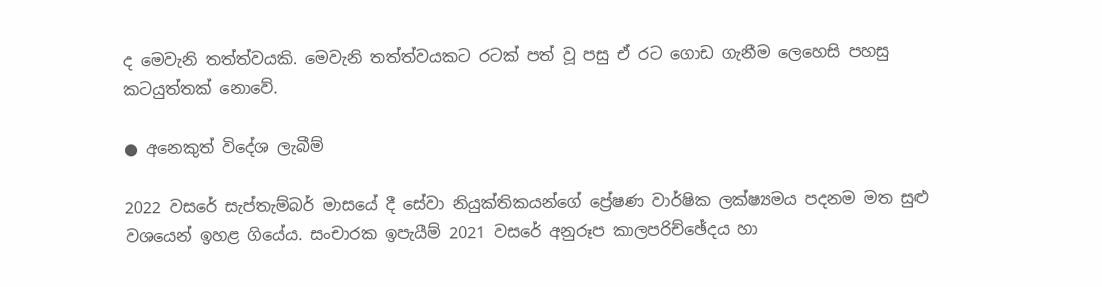ද මෙවැනි තත්ත්වයකි. මෙවැනි තත්ත්වයකට රටක් පත් වූ පසු ඒ රට ගොඩ ගැනීම ලෙහෙසි පහසු කටයුත්තක් නොවේ.

● අනෙකුත් විදේශ ලැබීම්

2022 වසරේ සැප්තැම්බර් මාසයේ දී සේවා නියුක්තිකයන්ගේ ප්‍රේෂණ වාර්ෂික ලක්ෂ්‍යමය පදනම මත සුළු වශයෙන් ඉහළ ගියේය. සංචාරක ඉපැයීම් 2021 වසරේ අනුරූප කාලපරිච්ඡේදය හා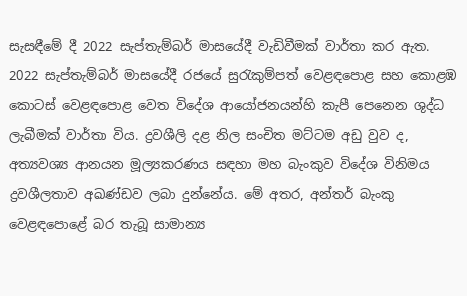සැසඳීමේ දී 2022 සැප්තැම්බර් මාසයේදී වැඩිවීමක් වාර්තා කර ඇත. 2022 සැප්තැම්බර් මාසයේදී රජයේ සුරැකුම්පත් වෙළඳපොළ සහ කොළඹ කොටස් වෙළඳපොළ වෙත විදේශ ආයෝජනයන්හි කැපී පෙනෙන ශුද්ධ ලැබීමක් වාර්තා විය. ද්‍රවශීලි දළ නිල සංචිත මට්ටම අඩු වුව ද, අත්‍යවශ්‍ය ආනයන මූල්‍යකරණය සඳහා මහ බැංකුව විදේශ විනිමය ද්‍රවශීලතාව අඛණ්ඩව ලබා දුන්නේය. මේ අතර, අන්තර් බැංකු වෙළඳපොළේ බර තැබූ සාමාන්‍ය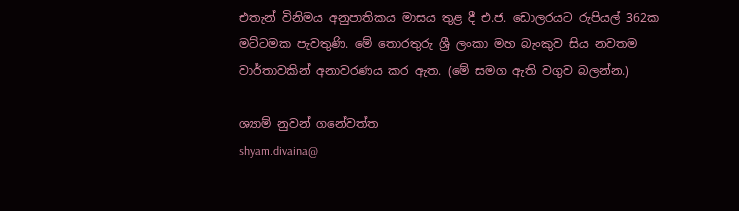එතැන් විනිමය අනුපාතිකය මාසය තුළ දී එ.ජ. ඩොලරයට රුපියල් 362ක මට්ටමක පැවතුණි. මේ තොරතුරු ශ්‍රී ලංකා මහ බැංකුව සිය නවතම වාර්තාවකින් අනාවරණය කර ඇත. (මේ සමග ඇති වගුව බලන්න.)

ශ්‍යාම් නුවන් ගනේවත්ත
shyam.divaina@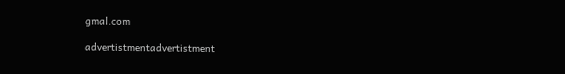gmal.com

advertistmentadvertistment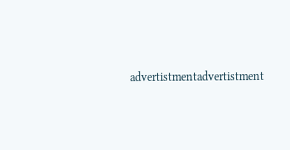advertistmentadvertistment